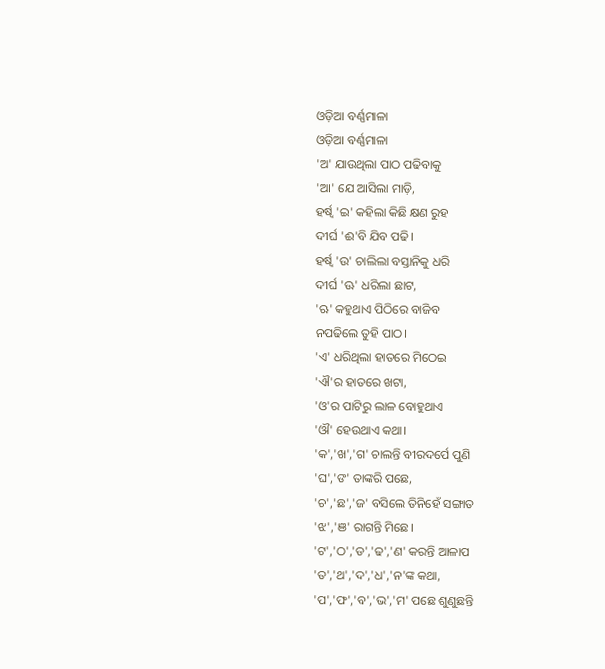ଓଡ଼ିଆ ବର୍ଣ୍ଣମାଳା
ଓଡ଼ିଆ ବର୍ଣ୍ଣମାଳା
'ଅ' ଯାଉଥିଲା ପାଠ ପଢିବାକୁ
'ଆ' ଯେ ଆସିଲା ମାଡ଼ି,
ହର୍ଷ୍ଵ 'ଇ' କହିଲା କିଛି କ୍ଷଣ ରୁହ
ଦୀର୍ଘ 'ଈ'ବି ଯିବ ପଢି।
ହର୍ଷ୍ଵ 'ଉ' ଚାଲିଲା ବସ୍ତାନିକୁ ଧରି
ଦୀର୍ଘ 'ଊ' ଧରିଲା ଛାଟ,
'ଋ' କହୁଥାଏ ପିଠିରେ ବାଜିବ
ନପଢିଲେ ତୁହି ପାଠ।
'ଏ' ଧରିଥିଲା ହାତରେ ମିଠେଇ
'ଐ'ର ହାତରେ ଖଟା,
'ଓ'ର ପାଟିରୁ ଲାଳ ବୋହୁଥାଏ
'ଔ' ହେଉଥାଏ କଥା।
'କ','ଖ','ଗ' ଚାଲନ୍ତି ବୀରଦର୍ପେ ପୁଣି
'ଘ','ଙ' ତାଙ୍କରି ପଛେ,
'ଚ','ଛ','ଜ' ବସିଲେ ତିନିହେଁ ସଙ୍ଗାତ
'ଝ','ଞ' ରାଗନ୍ତି ମିଛେ।
'ଟ','ଠ','ଡ','ଢ','ଣ' କରନ୍ତି ଆଳାପ
'ତ','ଥ','ଦ','ଧ','ନ'ଙ୍କ କଥା,
'ପ','ଫ','ବ','ଭ','ମ' ପଛେ ଶୁଣୁଛନ୍ତି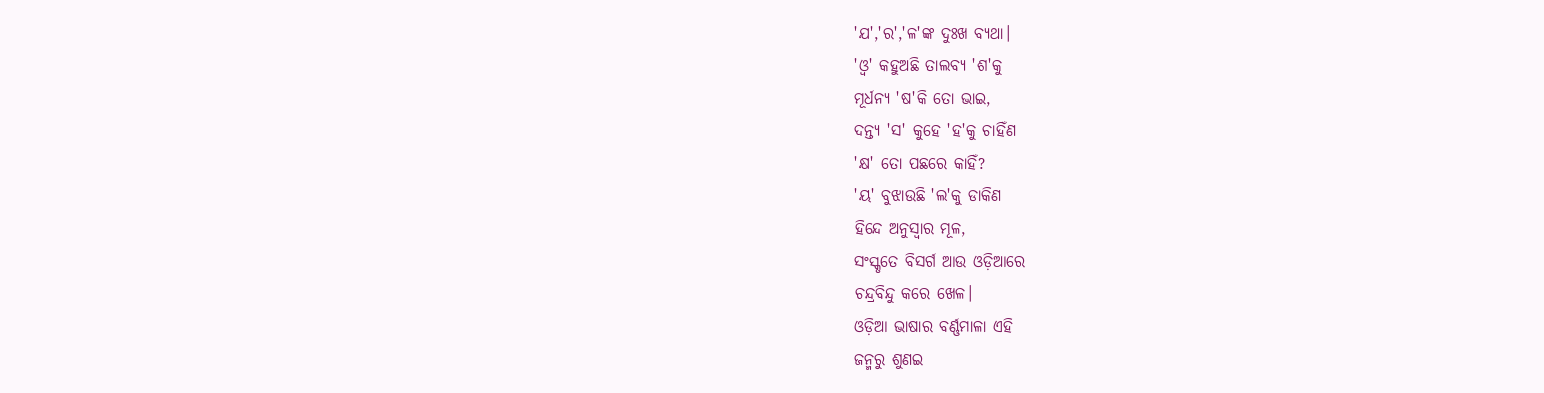'ଯ','ର','ଳ'ଙ୍କ ଦୁଃଖ ବ୍ୟଥା।
'ଓ୍ବ' କହୁଅଛି ତାଲବ୍ୟ 'ଶ'କୁ
ମୂର୍ଧନ୍ୟ 'ଷ'କି ତୋ ଭାଇ,
ଦନ୍ତ୍ୟ 'ସ' କୁହେ 'ହ'କୁ ଚାହିଁଣ
'କ୍ଷ' ତୋ ପଛରେ କାହିଁ?
'ୟ' ବୁଝାଉଛି 'ଲ'କୁ ଡାକିଣ
ହିନ୍ଦେ ଅନୁସ୍ଵାର ମୂଳ,
ସଂସ୍କୃତେ ବିସର୍ଗ ଆଉ ଓଡ଼ିଆରେ
ଚନ୍ଦ୍ରବିନ୍ଦୁ କରେ ଖେଳ।
ଓଡ଼ିଆ ଭାଷାର ବର୍ଣ୍ଣମାଳା ଏହି
ଜନ୍ମରୁ ଶୁଣଇ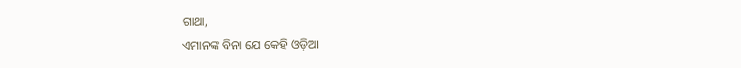ଗାଥା,
ଏମାନଙ୍କ ବିନା ଯେ କେହି ଓଡ଼ିଆ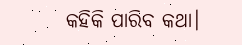କହିକି ପାରିବ କଥା।